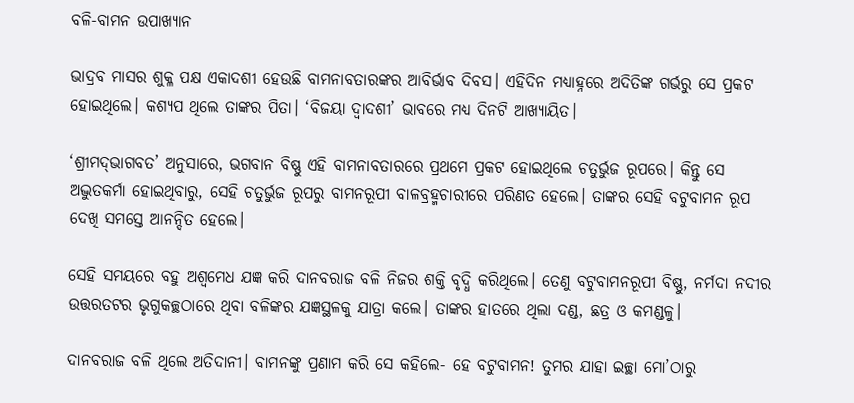ବଳି-ବାମନ ଉପାଖ୍ୟାନ

ଭାଦ୍ରବ ମାସର ଶୁକ୍ଳ ପକ୍ଷ ଏକାଦଶୀ ହେଉଛି ବାମନାବତାରଙ୍କର ଆବିର୍ଭାବ ଦିବସ। ଏହିଦିନ ମଧ୍ୟାହ୍ନରେ ଅଦିତିଙ୍କ ଗର୍ଭରୁ ସେ ପ୍ରକଟ ହୋଇଥିଲେ। କଶ୍ୟପ ଥିଲେ ତାଙ୍କର ପିତା। ‘ବିଜୟା ଦ୍ୱାଦଶୀ’ ଭାବରେ ମଧ୍ୟ ଦିନଟି ଆଖ୍ୟାୟିତ।

‘ଶ୍ରୀମଦ୍‌ଭାଗବତ’ ଅନୁସାରେ, ଭଗବାନ ବିଷ୍ଣୁ ଏହି ବାମନାବତାରରେ ପ୍ରଥମେ ପ୍ରକଟ ହୋଇଥିଲେ ଚତୁର୍ଭୁଜ ରୂପରେ। କିନ୍ତୁ ସେ ଅଦ୍ଭୁତକର୍ମା ହୋଇଥିବାରୁ, ସେହି ଚତୁର୍ଭୁଜ ରୂପରୁ ବାମନରୂପୀ ବାଳବ୍ରହ୍ମଚାରୀରେ ପରିଣତ ହେଲେ। ତାଙ୍କର ସେହି ବଟୁବାମନ ରୂପ ଦେଖି ସମସ୍ତେ ଆନନ୍ଦିତ ହେଲେ।

ସେହି ସମୟରେ ବହୁ ଅଶ୍ୱମେଧ ଯଜ୍ଞ କରି ଦାନବରାଜ ବଳି ନିଜର ଶକ୍ତି ବୃଦ୍ଧି କରିଥିଲେ। ତେଣୁ ବଟୁବାମନରୂପୀ ବିଷ୍ଣୁ, ନର୍ମଦା ନଦୀର ଉତ୍ତରତଟର ଭୃଗୁକଚ୍ଛଠାରେ ଥିବା ବଳିଙ୍କର ଯଜ୍ଞସ୍ଥଳକୁ ଯାତ୍ରା କଲେ। ତାଙ୍କର ହାତରେ ଥିଲା ଦଣ୍ଡ, ଛତ୍ର ଓ କମଣ୍ଡଳୁ।

ଦାନବରାଜ ବଳି ଥିଲେ ଅତିଦାନୀ। ବାମନଙ୍କୁ ପ୍ରଣାମ କରି ସେ କହିଲେ- ହେ ବଟୁବାମନ! ତୁମର ଯାହା ଇଚ୍ଛା ମୋ’ଠାରୁ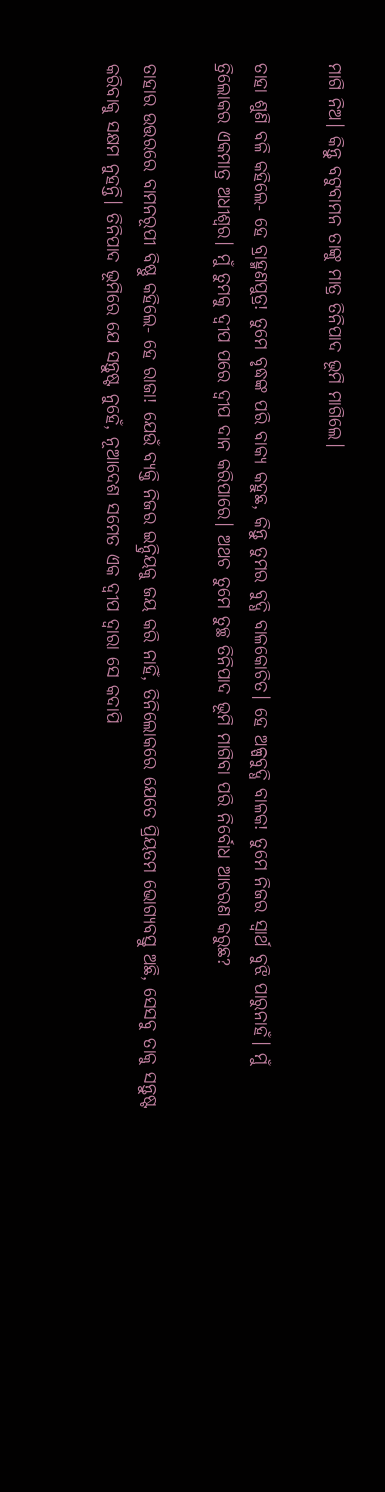ମାଗି ନିଅ। କିନ୍ତୁ ବଟୁବାମନ ତାଙ୍କୁ ମାତ୍ର ତିନିପାଦ ଭୂମି ମାଗିଲେ।

ତାହା ଶୁଣି ବଳି କହିଲେ- ହେ ବ୍ରାହ୍ମଣପୁତ୍ର! ତୁମେ ବୃଦ୍ଧଙ୍କ ପରି ବାକ୍ୟ କହୁଛ, କିନ୍ତୁ ତୁମର ବୁଦ୍ଧି ବାଳକୋଚିତ। ହେ ଅଳ୍ପବୁଦ୍ଧି ବାଳକ! ତୁମେ ନିଜର ସ୍ୱାର୍ଥ ବୁଝି ପାରୁନାହଁ। ମୁଁ ତ୍ରିଲୋକର ଏକମାତ୍ର ଅଧୀଶ୍ୱର। ମୁଁ ତୁମକୁ ଦ୍ୱୀପ ପରେ ଦ୍ୱୀପ ଦାନ କରିପାରେ। ଅଥଚ ତୁମେ ତୁଚ୍ଛ ତିନିପାଦ ଭୂମି ମାଗିବା ପରି ନିର୍ବୋଧ ଆଚରଣ କରୁଛ?

ତାହାର ଉତ୍ତରରେ ବାମନରୂପୀ ବିଷ୍ଣୁ କହିଲେ- ହେ ରାଜା! ଯେଉଁ ବ୍ୟକ୍ତି ନିଜର ଇନ୍ଦ୍ରିୟକୁ ଜୟ କରି ନାହିଁ, ତିନିଲୋକରେ ଯେତେ ପ୍ରିୟତମ ଭୋଗ୍ୟବସ୍ତୁ ଅଛି, ସେସବୁ ତାକୁ ସନ୍ତୁଷ୍ଟ କରିବାକୁ ସକ୍ଷମ ନୁହନ୍ତି। ତିନିପାଦ ଭୂମିରେ ଯେ ସନ୍ତୁଷ୍ଟ ନୁହେଁ, ନୂଆଦେଶ ସମେତ ଏକ ଦ୍ୱୀପ ଦ୍ୱାରା ସେ କଦାପି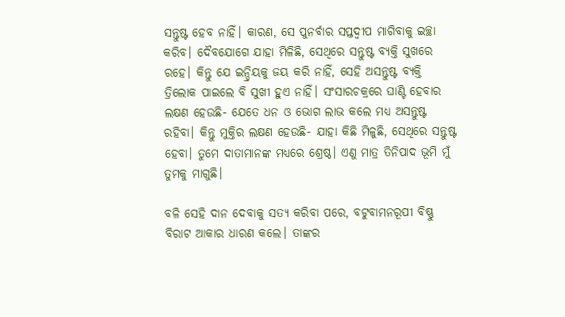ସନ୍ତୁଷ୍ଟ ହେବ ନାହିଁ। କାରଣ, ସେ ପୁନର୍ବାର ସପ୍ତଦ୍ୱୀପ ମାଗିବାକୁ ଇଚ୍ଛା କରିବ। ଦୈବଯୋଗେ ଯାହା ମିଳିଛି, ସେଥିରେ ସନ୍ତୁଷ୍ଟ ବ୍ୟକ୍ତି ସୁଖରେ ରହେ। କିନ୍ତୁ ଯେ ଇନ୍ଦ୍ରିୟକୁ ଜୟ କରି ନାହିଁ, ସେହି ଅସନ୍ତୁଷ୍ଟ ବ୍ୟକ୍ତି ତ୍ରିଲୋକ ପାଇଲେ ବି ସୁଖୀ ହୁଏ ନାହିଁ। ସଂସାରଚକ୍ରରେ ଘାଣ୍ଟି ହେବାର ଲକ୍ଷଣ ହେଉଛି- ଯେତେ ଧନ ଓ ଭୋଗ ଲାଭ କଲେ ମଧ୍ୟ ଅସନ୍ତୁଷ୍ଟ ରହିବା। କିନ୍ତୁ ମୁକ୍ତିର ଲକ୍ଷଣ ହେଉଛି- ଯାହା କିଛି ମିଳୁଛି, ସେଥିରେ ସନ୍ତୁଷ୍ଟ ହେବା। ତୁମେ ଦାତାମାନଙ୍କ ମଧ୍ୟରେ ଶ୍ରେଷ୍ଠ। ଏଣୁ ମାତ୍ର ତିନିପାଦ ଭୂମି ମୁଁ ତୁମକୁ ମାଗୁଛି।

ବଳି ସେହି ଦାନ ଦେବାକୁ ସତ୍ୟ କରିବା ପରେ, ବଟୁବାମନରୂପୀ ବିଷ୍ଣୁ ବିରାଟ ଆକାର ଧାରଣ କଲେ। ତାଙ୍କର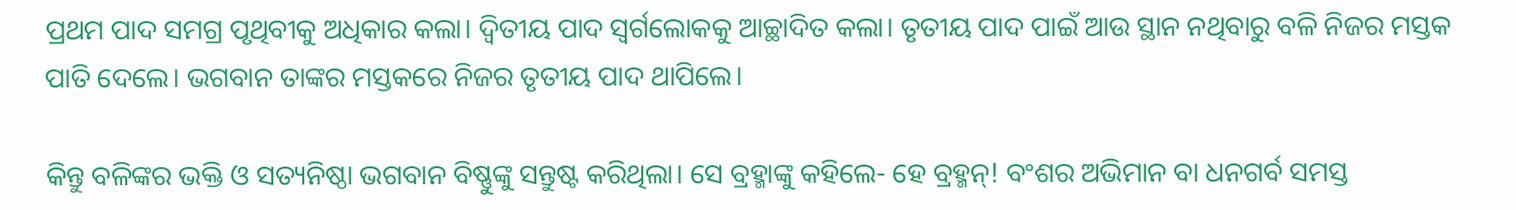ପ୍ରଥମ ପାଦ ସମଗ୍ର ପୃଥିବୀକୁ ଅଧିକାର କଲା। ଦ୍ୱିତୀୟ ପାଦ ସ୍ୱର୍ଗଲୋକକୁ ଆଚ୍ଛାଦିତ କଲା। ତୃତୀୟ ପାଦ ପାଇଁ ଆଉ ସ୍ଥାନ ନଥିବାରୁ ବଳି ନିଜର ମସ୍ତକ ପାତି ଦେଲେ। ଭଗବାନ ତାଙ୍କର ମସ୍ତକରେ ନିଜର ତୃତୀୟ ପାଦ ଥାପିଲେ।

କିନ୍ତୁ ବଳିଙ୍କର ଭକ୍ତି ଓ ସତ୍ୟନିଷ୍ଠା ଭଗବାନ ବିଷ୍ଣୁଙ୍କୁ ସନ୍ତୁଷ୍ଟ କରିଥିଲା। ସେ ବ୍ରହ୍ମାଙ୍କୁ କହିଲେ- ହେ ବ୍ରହ୍ମନ୍‌! ବଂଶର ଅଭିମାନ ବା ଧନଗର୍ବ ସମସ୍ତ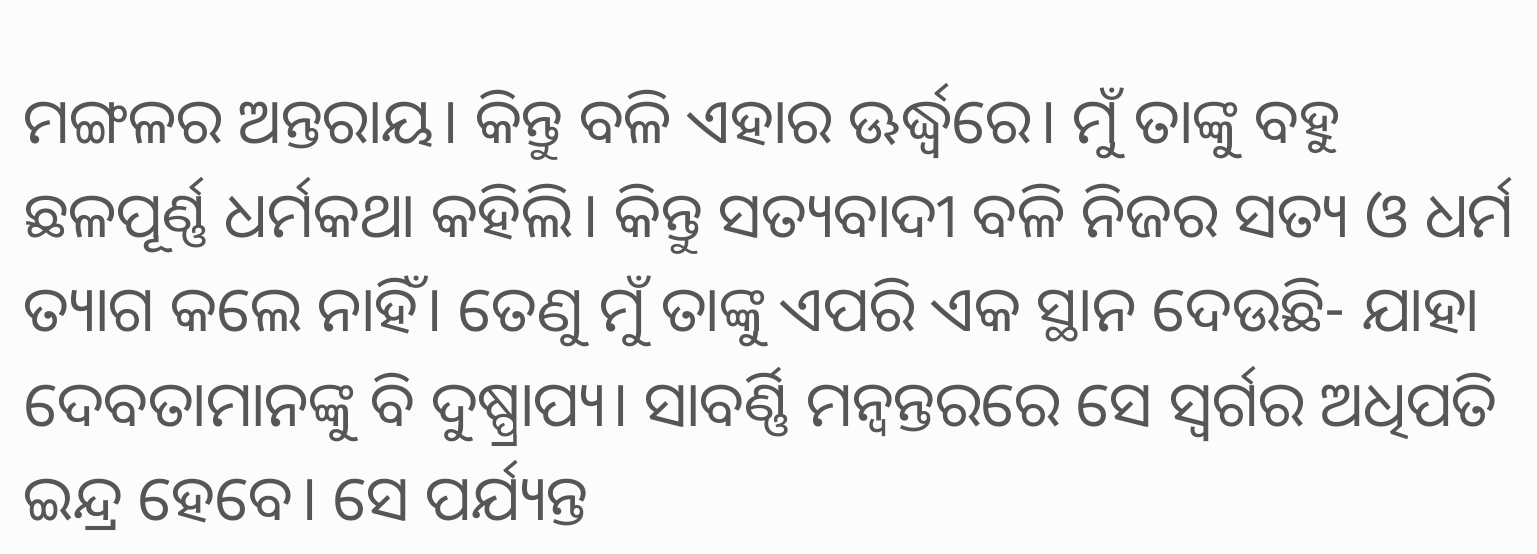ମଙ୍ଗଳର ଅନ୍ତରାୟ। କିନ୍ତୁ ବଳି ଏହାର ଊର୍ଦ୍ଧ୍ୱରେ। ମୁଁ ତାଙ୍କୁ ବହୁ ଛଳପୂର୍ଣ୍ଣ ଧର୍ମକଥା କହିଲି। କିନ୍ତୁ ସତ୍ୟବାଦୀ ବଳି ନିଜର ସତ୍ୟ ଓ ଧର୍ମ ତ୍ୟାଗ କଲେ ନାହିଁ। ତେଣୁ ମୁଁ ତାଙ୍କୁ ଏପରି ଏକ ସ୍ଥାନ ଦେଉଛି- ଯାହା ଦେବତାମାନଙ୍କୁ ବି ଦୁଷ୍ପ୍ରାପ୍ୟ। ସାବର୍ଣ୍ଣି ମନ୍ୱନ୍ତରରେ ସେ ସ୍ୱର୍ଗର ଅଧିପତି ଇନ୍ଦ୍ର ହେବେ। ସେ ପର୍ଯ୍ୟନ୍ତ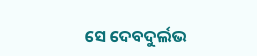ସେ ଦେବଦୁର୍ଲଭ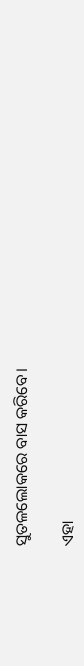ସୁତଳଲୋକରେ ବାସ କରିବେ।

ଏହା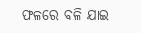ଫଳରେ ବଳି ଯାଇ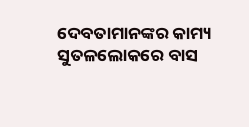ଦେବତାମାନଙ୍କର କାମ୍ୟ ସୁତଳଲୋକରେ ବାସ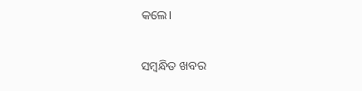କଲେ।

ସମ୍ବନ୍ଧିତ ଖବର